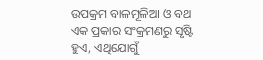ଉପକ୍ରମ ବାଳମୂଳିଆ ଓ ବଥ ଏକ ପ୍ରକାର ସଂକ୍ରମଣରୁ ସୃଷ୍ଟି ହୁଏ, ଏଥିଯୋଗୁଁ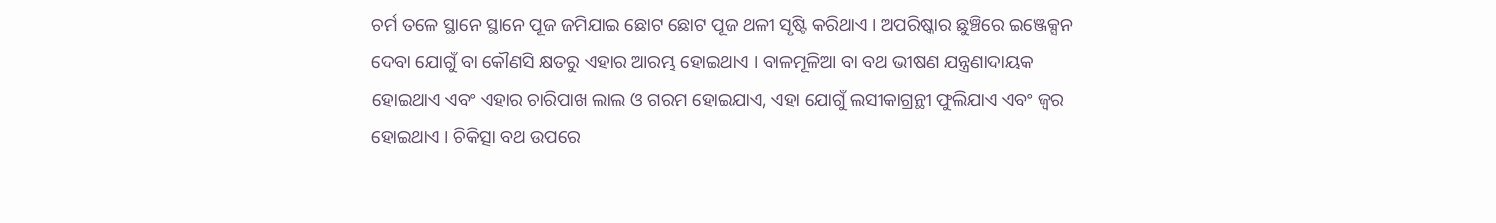ଚର୍ମ ତଳେ ସ୍ଥାନେ ସ୍ଥାନେ ପୂଜ ଜମିଯାଇ ଛୋଟ ଛୋଟ ପୂଜ ଥଳୀ ସୃଷ୍ଟି କରିଥାଏ । ଅପରିଷ୍କାର ଛୁଞ୍ଚିରେ ଇଞ୍ଜେକ୍ସନ ଦେବା ଯୋଗୁଁ ବା କୌଣସି କ୍ଷତରୁ ଏହାର ଆରମ୍ଭ ହୋଇଥାଏ । ବାଳମୂଳିଆ ବା ବଥ ଭୀଷଣ ଯନ୍ତ୍ରଣାଦାୟକ ହୋଇଥାଏ ଏବଂ ଏହାର ଚାରିପାଖ ଲାଲ ଓ ଗରମ ହୋଇଯାଏ, ଏହା ଯୋଗୁଁ ଲସୀକାଗ୍ରନ୍ଥୀ ଫୁଲିଯାଏ ଏବଂ ଜ୍ଵର ହୋଇଥାଏ । ଚିକିତ୍ସା ବଥ ଉପରେ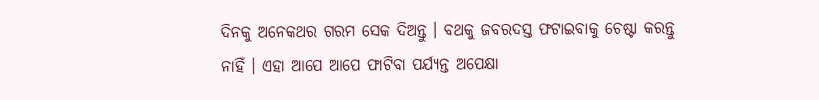ଦିନକୁ ଅନେକଥର ଗରମ ସେକ ଦିଅନ୍ତୁ । ବଥକୁ ଜବରଦସ୍ତ ଫଟାଇବାକୁ ଚେଷ୍ଟା କରନ୍ତୁ ନାହିଁ । ଏହା ଆପେ ଆପେ ଫାଟିବା ପର୍ଯ୍ୟନ୍ତ ଅପେକ୍ଷା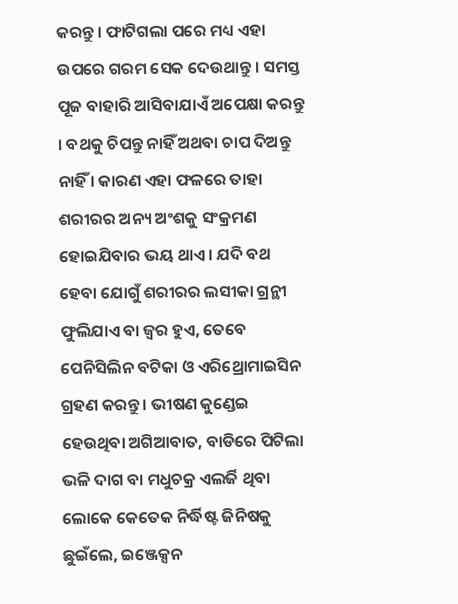କରନ୍ତୁ । ଫାଟିଗଲା ପରେ ମଧ୍ୟ ଏହା ଉପରେ ଗରମ ସେକ ଦେଉଥାନ୍ତୁ । ସମସ୍ତ ପୂଜ ବାହାରି ଆସିବାଯାଏଁ ଅପେକ୍ଷା କରନ୍ତୁ । ବଥକୁ ଚିପନ୍ତୁ ନାହିଁ ଅଥବା ଚାପ ଦିଅନ୍ତୁ ନାହିଁ । କାରଣ ଏହା ଫଳରେ ତାହା ଶରୀରର ଅନ୍ୟ ଅଂଶକୁ ସଂକ୍ରମଣ ହୋଇଯିବାର ଭୟ ଥାଏ । ଯଦି ବଥ ହେବା ଯୋଗୁଁ ଶରୀରର ଲସୀକା ଗ୍ରନ୍ଥୀ ଫୁଲିଯାଏ ବା ଜ୍ଵର ହୁଏ, ତେବେ ପେନିସିଲିନ ବଟିକା ଓ ଏରିଥ୍ରୋମାଇସିନ ଗ୍ରହଣ କରନ୍ତୁ । ଭୀଷଣ କୁଣ୍ଡେଇ ହେଉଥିବା ଅଗିଆବାତ, ବାଡିରେ ପିଟିଲା ଭଳି ଦାଗ ବା ମଧୁଚକ୍ର ଏଲର୍ଜି ଥିବା ଲୋକେ କେତେକ ନିର୍ଦ୍ଧିଷ୍ଟ ଜିନିଷକୁ ଛୁଇଁଲେ, ଇଞ୍ଜେକ୍ସନ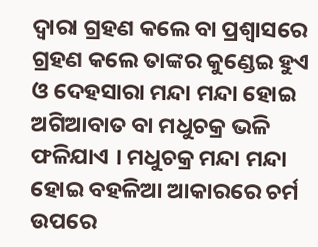ଦ୍ଵାରା ଗ୍ରହଣ କଲେ ବା ପ୍ରଶ୍ଵାସରେ ଗ୍ରହଣ କଲେ ତାଙ୍କର କୁଣ୍ଡେଇ ହୁଏ ଓ ଦେହସାରା ମନ୍ଦା ମନ୍ଦା ହୋଇ ଅଗିଆବାତ ବା ମଧୁଚକ୍ର ଭଳି ଫଳିଯାଏ । ମଧୁଚକ୍ର ମନ୍ଦା ମନ୍ଦା ହୋଇ ବହଳିଆ ଆକାରରେ ଚର୍ମ ଉପରେ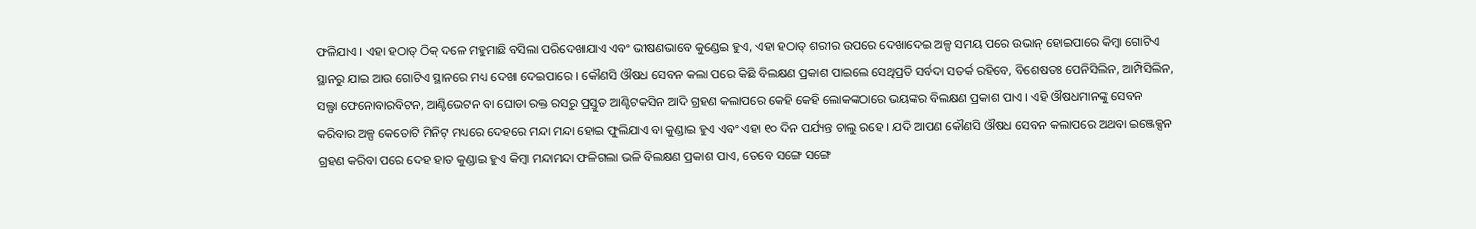ଫଳିଯାଏ । ଏହା ହଠାତ୍ ଠିକ୍ ଦଳେ ମହୁମାଛି ବସିଲା ପରିଦେଖାଯାଏ ଏବଂ ଭୀଷଣଭାବେ କୁଣ୍ଡେଇ ହୁଏ, ଏହା ହଠାତ୍ ଶରୀର ଉପରେ ଦେଖାଦେଇ ଅଳ୍ପ ସମୟ ପରେ ଉଭାନ୍ ହୋଇପାରେ କିମ୍ବା ଗୋଟିଏ ସ୍ଥାନରୁ ଯାଇ ଆଉ ଗୋଟିଏ ସ୍ଥାନରେ ମଧ୍ୟ ଦେଖା ଦେଇପାରେ । କୌଣସି ଔଷଧ ସେବନ କଲା ପରେ କିଛି ବିଲକ୍ଷଣ ପ୍ରକାଶ ପାଇଲେ ସେଥିପ୍ରତି ସର୍ବଦା ସତର୍କ ରହିବେ, ବିଶେଷତଃ ପେନିସିଲିନ, ଆମ୍ପିସିଲିନ, ସଲ୍ଫା ଫେନୋବାରବିଟନ, ଆଣ୍ଟିଭେଟନ ବା ଘୋଡା ରକ୍ତ ରସରୁ ପ୍ରସ୍ତୁତ ଆଣ୍ଟିଟକସିନ ଆଦି ଗ୍ରହଣ କଲାପରେ କେହି କେହି ଲୋକଙ୍କଠାରେ ଭୟଙ୍କର ବିଲକ୍ଷଣ ପ୍ରକାଶ ପାଏ । ଏହି ଔଷଧମାନଙ୍କୁ ସେବନ କରିବାର ଅଳ୍ପ କେତୋଟି ମିନିଟ୍ ମଧ୍ୟରେ ଦେହରେ ମନ୍ଦା ମନ୍ଦା ହୋଇ ଫୁଲିଯାଏ ବା କୁଣ୍ଡାଇ ହୁଏ ଏବଂ ଏହା ୧୦ ଦିନ ପର୍ଯ୍ୟନ୍ତ ଚାଲୁ ରହେ । ଯଦି ଆପଣ କୌଣସି ଔଷଧ ସେବନ କଲାପରେ ଅଥବା ଇଞ୍ଜେକ୍ସନ ଗ୍ରହଣ କରିବା ପରେ ଦେହ ହାତ କୁଣ୍ଡାଇ ହୁଏ କିମ୍ବା ମନ୍ଦାମନ୍ଦା ଫଳିଗଲା ଭଳି ବିଲକ୍ଷଣ ପ୍ରକାଶ ପାଏ, ତେବେ ସଙ୍ଗେ ସଙ୍ଗେ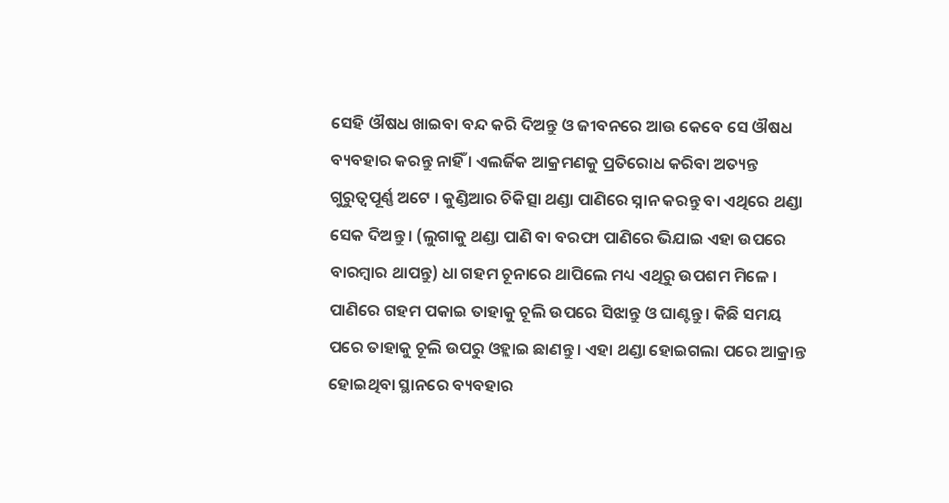ସେହି ଔଷଧ ଖାଇବା ବନ୍ଦ କରି ଦିଅନ୍ତୁ ଓ ଜୀବନରେ ଆଉ କେବେ ସେ ଔଷଧ ବ୍ୟବହାର କରନ୍ତୁ ନାହିଁ । ଏଲର୍ଜିକ ଆକ୍ରମଣକୁ ପ୍ରତିରୋଧ କରିବା ଅତ୍ୟନ୍ତ ଗୁରୁତ୍ଵପୂର୍ଣ୍ଣ ଅଟେ । କୁଣ୍ଡିଆର ଚିକିତ୍ସା ଥଣ୍ଡା ପାଣିରେ ସ୍ନାନ କରନ୍ତୁ ବା ଏଥିରେ ଥଣ୍ଡା ସେକ ଦିଅନ୍ତୁ । (ଲୁଗାକୁ ଥଣ୍ଡା ପାଣି ବା ବରଫା ପାଣିରେ ଭିଯାଇ ଏହା ଉପରେ ବାରମ୍ବାର ଥାପନ୍ତୁ) ଧା ଗହମ ଚୂନାରେ ଥାପିଲେ ମଧ୍ୟ ଏଥିରୁ ଉପଶମ ମିଳେ । ପାଣିରେ ଗହମ ପକାଇ ତାହାକୁ ଚୂଲି ଉପରେ ସିଝାନ୍ତୁ ଓ ଘାଣ୍ଟନ୍ତୁ । କିଛି ସମୟ ପରେ ତାହାକୁ ଚୂଲି ଉପରୁ ଓହ୍ଲାଇ ଛାଣନ୍ତୁ । ଏହା ଥଣ୍ଡା ହୋଇଗଲା ପରେ ଆକ୍ରାନ୍ତ ହୋଇଥିବା ସ୍ଥାନରେ ବ୍ୟବହାର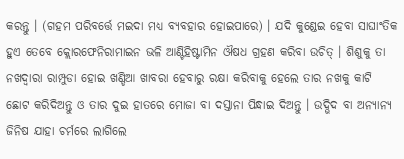କରନ୍ତୁ । (ଗହମ ପରିବର୍ତ୍ତେ ମଇଦା ମଧ୍ୟ ବ୍ୟବହାର ହୋଇପାରେ) । ଯଦି କୁଣ୍ଡେଇ ହେବା ସାଘାଂତିକ ହୁଏ ତେବେ କ୍ଲୋରଫେନିରାମାଇନ ଭଳି ଆଣ୍ଟିହିଷ୍ଟାମିନ ଔଷଧ ଗ୍ରହଣ କରିବା ଉଚିତ୍ । ଶିଶୁକୁ ତା ନଖଦ୍ଵାରା ରାମ୍ପୁଡା ହୋଇ ଖଣ୍ଡିଆ ଖାବରା ହେବାରୁ ରକ୍ଷା କରିବାକୁ ହେଲେ ତାର ନଖକୁ କାଟି ଛୋଟ କରିଦିଅନ୍ତୁ ଓ ତାର ଦୁଇ ହାତରେ ମୋଜା ବା ଦସ୍ତାନା ପିନ୍ଧାଇ ଦିଅନ୍ତୁ । ଉଦ୍ଭିଦ ବା ଅନ୍ୟାନ୍ୟ ଜିନିଷ ଯାହା ଚର୍ମରେ ଲାଗିଲେ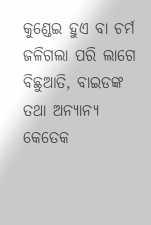କୁଣ୍ଡେଇ ହୁଏ ବା ଚର୍ମ ଜଳିଗଲା ପରି ଲାଗେ ବିଛୁଆତି, ବାଇଡଙ୍କ ତଥା ଅନ୍ୟାନ୍ୟ କେତେକ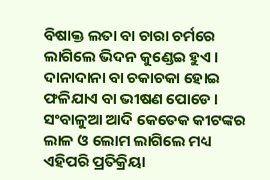ବିଷାକ୍ତ ଲତା ବା ଚାରା ଚର୍ମରେ ଲାଗିଲେ ଭିଦନ କୁଣ୍ଡେଇ ହୁଏ । ଦାନାଦାନା ବା ଚକାଚକା ହୋଇ ଫଳିଯାଏ ବା ଭୀଷଣ ପୋଡେ । ସଂବାଳୁଆ ଆଦି କେତେକ କୀଟଙ୍କର ଲାଳ ଓ ଲୋମ ଲାଗିଲେ ମଧ୍ୟ ଏହିପରି ପ୍ରତିକ୍ରିୟା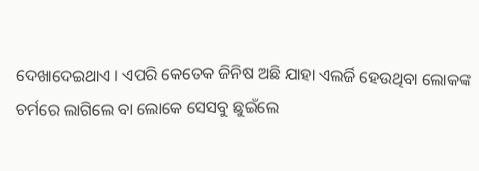ଦେଖାଦେଇଥାଏ । ଏପରି କେତେକ ଜିନିଷ ଅଛି ଯାହା ଏଲର୍ଜି ହେଉଥିବା ଲୋକଙ୍କ ଚର୍ମରେ ଲାଗିଲେ ବା ଲୋକେ ସେସବୁ ଛୁଇଁଲେ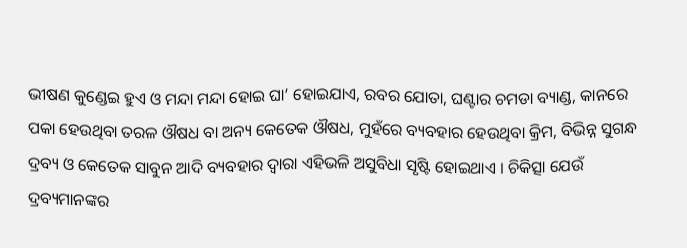ଭୀଷଣ କୁଣ୍ଡେଇ ହୁଏ ଓ ମନ୍ଦା ମନ୍ଦା ହୋଇ ଘା’ ହୋଇଯାଏ, ରବର ଯୋତା, ଘଣ୍ଟାର ଚମଡା ବ୍ୟାଣ୍ଡ, କାନରେ ପକା ହେଉଥିବା ତରଳ ଔଷଧ ବା ଅନ୍ୟ କେତେକ ଔଷଧ, ମୁହଁରେ ବ୍ୟବହାର ହେଉଥିବା କ୍ରିମ, ବିଭିନ୍ନ ସୁଗନ୍ଧ ଦ୍ରବ୍ୟ ଓ କେତେକ ସାବୁନ ଆଦି ବ୍ୟବହାର ଦ୍ଵାରା ଏହିଭଳି ଅସୁବିଧା ସୃଷ୍ଟି ହୋଇଥାଏ । ଚିକିତ୍ସା ଯେଉଁ ଦ୍ରବ୍ୟମାନଙ୍କର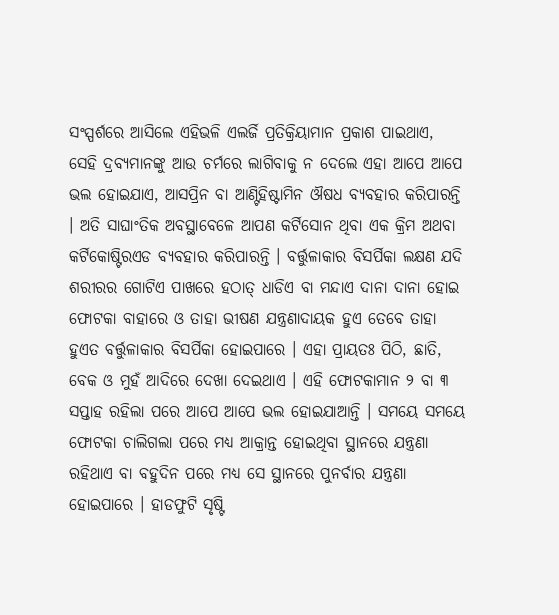ସଂସ୍ପର୍ଶରେ ଆସିଲେ ଏହିଭଳି ଏଲର୍ଜି ପ୍ରତିକ୍ରିୟାମାନ ପ୍ରକାଶ ପାଇଥାଏ, ସେହି ଦ୍ରବ୍ୟମାନଙ୍କୁ ଆଉ ଚର୍ମରେ ଲାଗିବାକୁ ନ ଦେଲେ ଏହା ଆପେ ଆପେ ଭଲ ହୋଇଯାଏ, ଆସପ୍ରିନ ବା ଆଣ୍ଟିହିଷ୍ଟାମିନ ଔଷଧ ବ୍ୟବହାର କରିପାରନ୍ତି । ଅତି ସାଘାଂତିକ ଅବସ୍ଥାବେଳେ ଆପଣ କର୍ଟିସୋନ ଥିବା ଏକ କ୍ରିମ ଅଥବା କର୍ଟିକୋଷ୍ଟିରଏଡ ବ୍ୟବହାର କରିପାରନ୍ତି । ବର୍ତ୍ତୁଳାକାର ବିସର୍ପିକା ଲକ୍ଷଣ ଯଦି ଶରୀରର ଗୋଟିଏ ପାଖରେ ହଠାତ୍ ଧାଡିଏ ବା ମନ୍ଦାଏ ଦାନା ଦାନା ହୋଇ ଫୋଟକା ବାହାରେ ଓ ତାହା ଭୀଷଣ ଯନ୍ତ୍ରଣାଦାୟକ ହୁଏ ତେବେ ତାହା ହୁଏତ ବର୍ତ୍ତୁଳାକାର ବିସର୍ପିକା ହୋଇପାରେ । ଏହା ପ୍ରାୟତଃ ପିଠି, ଛାତି, ବେକ ଓ ମୁହଁ ଆଦିରେ ଦେଖା ଦେଇଥାଏ । ଏହି ଫୋଟକାମାନ ୨ ବା ୩ ସପ୍ତାହ ରହିଲା ପରେ ଆପେ ଆପେ ଭଲ ହୋଇଯାଆନ୍ତି । ସମୟେ ସମୟେ ଫୋଟକା ଚାଲିଗଲା ପରେ ମଧ୍ୟ ଆକ୍ରାନ୍ତ ହୋଇଥିବା ସ୍ଥାନରେ ଯନ୍ତ୍ରଣା ରହିଥାଏ ବା ବହୁଦିନ ପରେ ମଧ୍ୟ ସେ ସ୍ଥାନରେ ପୁନର୍ବାର ଯନ୍ତ୍ରଣା ହୋଇପାରେ । ହାଡଫୁଟି ସୃଷ୍ଟି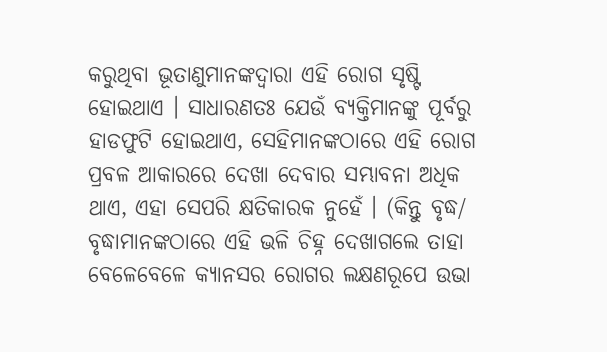କରୁଥିବା ଭୂତାଣୁମାନଙ୍କଦ୍ଵାରା ଏହି ରୋଗ ସୃଷ୍ଟି ହୋଇଥାଏ । ସାଧାରଣତଃ ଯେଉଁ ବ୍ୟକ୍ତିମାନଙ୍କୁ ପୂର୍ବରୁ ହାଡଫୁଟି ହୋଇଥାଏ, ସେହିମାନଙ୍କଠାରେ ଏହି ରୋଗ ପ୍ରବଳ ଆକାରରେ ଦେଖା ଦେବାର ସମ୍ଭାବନା ଅଧିକ ଥାଏ, ଏହା ସେପରି କ୍ଷତିକାରକ ନୁହେଁ । (କିନ୍ତୁ ବୃଦ୍ଧ/ ବୃଦ୍ଧାମାନଙ୍କଠାରେ ଏହି ଭଳି ଚିହ୍ନ ଦେଖାଗଲେ ତାହା ବେଳେବେଳେ କ୍ୟାନସର ରୋଗର ଲକ୍ଷଣରୂପେ ଉଭା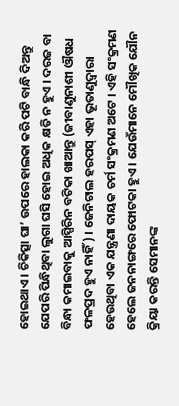ହୋଇଥାଏ । ଚିକିତ୍ସା ଘା’ ଉପରେ ହାଲକା କରି ପଟି ବାନ୍ଧି ଦିଅନ୍ତୁ ଯେପରି ପିନ୍ଧିଥିବା ଲୁଗା ଘସି ହୋଇ ଅଧିକ କ୍ଷତି ନ ହୁଏ । ଦରଜ ବା ବିନ୍ଧା କମାଇବାକୁ ଆସ୍ପିରିନ ବଟିକା ଖାଆନ୍ତୁ (ଜୀବାଣୁନାଶୀ ଔଷଧ ଫଳପ୍ରଦ ହୁଏ ନାହିଁ) । ଜେନିଟାଲ ହରପସ୍ ଏହା ଭୂତାଣୁଦ୍ଵାରା ହେଉଥିବା ଏକ ଯନ୍ତ୍ରଣା ଦାୟକ ଚର୍ମ ସଂକ୍ରମଣ ଅଟେ । ଏହି ସଂକ୍ରମଣ ହେଲେ ଜନନାଙ୍ଗରେ ଫୋଟକା ହୁଏ । ଯେଉଁମାନେ ମୌଖିକ ଯୌନ କ୍ରିୟା କରନ୍ତି ସେମାନଙ୍କ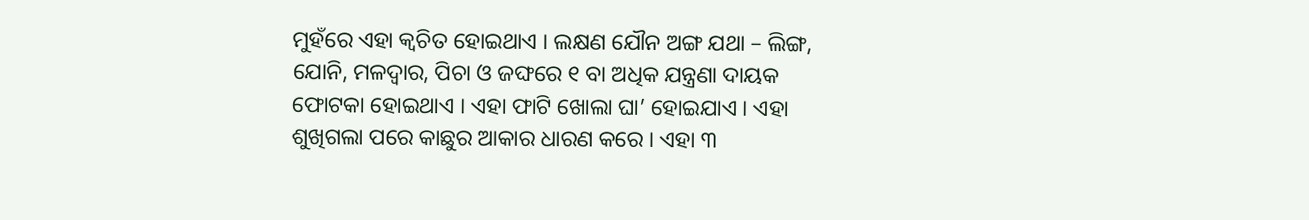ମୁହଁରେ ଏହା କ୍ଵଚିତ ହୋଇଥାଏ । ଲକ୍ଷଣ ଯୌନ ଅଙ୍ଗ ଯଥା – ଲିଙ୍ଗ, ଯୋନି, ମଳଦ୍ଵାର, ପିଚା ଓ ଜଙ୍ଘରେ ୧ ବା ଅଧିକ ଯନ୍ତ୍ରଣା ଦାୟକ ଫୋଟକା ହୋଇଥାଏ । ଏହା ଫାଟି ଖୋଲା ଘା’ ହୋଇଯାଏ । ଏହା ଶୁଖିଗଲା ପରେ କାଛୁର ଆକାର ଧାରଣ କରେ । ଏହା ୩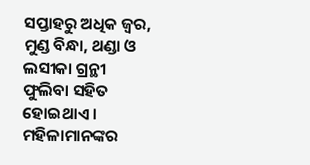ସପ୍ତାହରୁ ଅଧିକ ଜ୍ଵର, ମୁଣ୍ଡ ବିନ୍ଧା, ଥଣ୍ଡା ଓ ଲସୀକା ଗ୍ରନ୍ଥୀ ଫୁଲିବା ସହିତ ହୋଇଥାଏ । ମହିଳାମାନଙ୍କର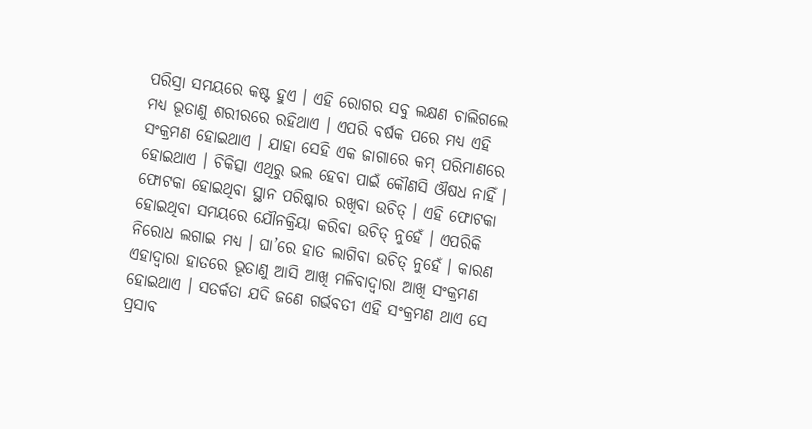ପରିସ୍ରା ସମୟରେ କଷ୍ଟ ହୁଏ । ଏହି ରୋଗର ସବୁ ଲକ୍ଷଣ ଚାଲିଗଲେ ମଧ୍ୟ ଭୂତାଣୁ ଶରୀରରେ ରହିଥାଏ । ଏପରି ବର୍ଷକ ପରେ ମଧ୍ୟ ଏହି ସଂକ୍ରମଣ ହୋଇଥାଏ । ଯାହା ସେହି ଏକ ଜାଗାରେ କମ୍ ପରିମାଣରେ ହୋଇଥାଏ । ଚିକିତ୍ସା ଏଥିରୁ ଭଲ ହେବା ପାଇଁ କୌଣସି ଔଷଧ ନାହିଁ । ଫୋଟକା ହୋଇଥିବା ସ୍ଥାନ ପରିଷ୍କାର ରଖିବା ଉଚିତ୍ । ଏହି ଫୋଟକା ହୋଇଥିବା ସମୟରେ ଯୌନକ୍ରିୟା କରିବା ଉଚିତ୍ ନୁହେଁ । ଏପରିକି ନିରୋଧ ଲଗାଇ ମଧ୍ୟ । ଘା’ରେ ହାତ ଲାଗିବା ଉଚିତ୍ ନୁହେଁ । କାରଣ ଏହାଦ୍ଵାରା ହାତରେ ଭୂତାଣୁ ଆସି ଆଖି ମଳିବାଦ୍ଵାରା ଆଖି ସଂକ୍ରମଣ ହୋଇଥାଏ । ସତର୍କତା ଯଦି ଜଣେ ଗର୍ଭବତୀ ଏହି ସଂକ୍ରମଣ ଥାଏ ସେ ପ୍ରସାବ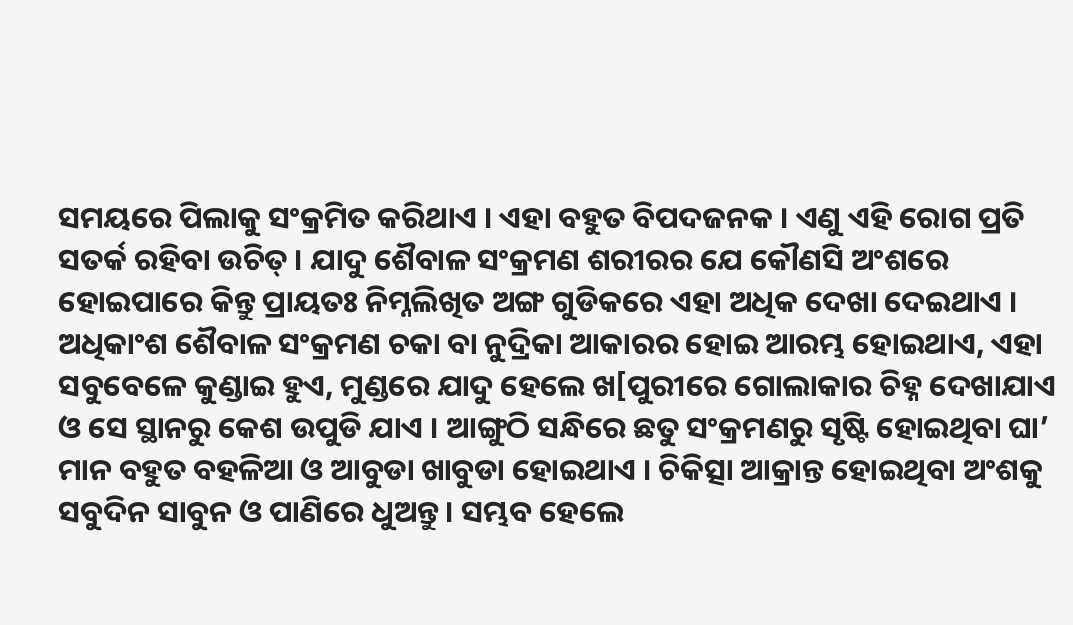ସମୟରେ ପିଲାକୁ ସଂକ୍ରମିତ କରିଥାଏ । ଏହା ବହୁତ ବିପଦଜନକ । ଏଣୁ ଏହି ରୋଗ ପ୍ରତି ସତର୍କ ରହିବା ଉଚିତ୍ । ଯାଦୁ ଶୈବାଳ ସଂକ୍ରମଣ ଶରୀରର ଯେ କୌଣସି ଅଂଶରେ ହୋଇପାରେ କିନ୍ତୁ ପ୍ରାୟତଃ ନିମ୍ନଲିଖିତ ଅଙ୍ଗ ଗୁଡିକରେ ଏହା ଅଧିକ ଦେଖା ଦେଇଥାଏ । ଅଧିକାଂଶ ଶୈବାଳ ସଂକ୍ରମଣ ଚକା ବା ନୁଦ୍ରିକା ଆକାରର ହୋଇ ଆରମ୍ଭ ହୋଇଥାଏ, ଏହା ସବୁବେଳେ କୁଣ୍ଡାଇ ହୁଏ, ମୁଣ୍ଡରେ ଯାଦୁ ହେଲେ ଖ[ପୁରୀରେ ଗୋଲାକାର ଚିହ୍ନ ଦେଖାଯାଏ ଓ ସେ ସ୍ଥାନରୁ କେଶ ଉପୁଡି ଯାଏ । ଆଙ୍ଗୁଠି ସନ୍ଧିରେ ଛତୁ ସଂକ୍ରମଣରୁ ସୃଷ୍ଟି ହୋଇଥିବା ଘା’ ମାନ ବହୁତ ବହଳିଆ ଓ ଆବୁଡା ଖାବୁଡା ହୋଇଥାଏ । ଚିକିତ୍ସା ଆକ୍ରାନ୍ତ ହୋଇଥିବା ଅଂଶକୁ ସବୁଦିନ ସାବୁନ ଓ ପାଣିରେ ଧୁଅନ୍ତୁ । ସମ୍ଭବ ହେଲେ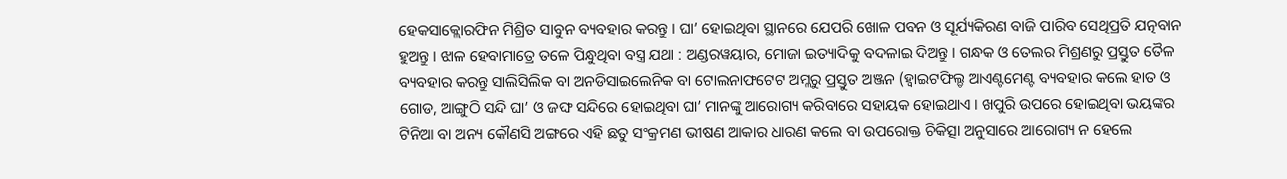ହେକସାକ୍ଲୋରଫିନ ମିଶ୍ରିତ ସାବୁନ ବ୍ୟବହାର କରନ୍ତୁ । ଘା’ ହୋଇଥିବା ସ୍ଥାନରେ ଯେପରି ଖୋଳ ପବନ ଓ ସୂର୍ଯ୍ୟକିରଣ ବାଜି ପାରିବ ସେଥିପ୍ରତି ଯତ୍ନବାନ ହୁଅନ୍ତୁ । ଝାଳ ହେବାମାତ୍ରେ ତଳେ ପିନ୍ଧୁଥିବା ବସ୍ତ୍ର ଯଥା : ଅଣ୍ଡରୱୟାର, ମୋଜା ଇତ୍ୟାଦିକୁ ବଦଳାଇ ଦିଅନ୍ତୁ । ଗନ୍ଧକ ଓ ତେଲର ମିଶ୍ରଣରୁ ପ୍ରସ୍ତୁତ ତୈଳ ବ୍ୟବହାର କରନ୍ତୁ ସାଲିସିଲିକ ବା ଅନଡିସାଇଲେନିକ ବା ଟୋଲନାଫଟେଟ ଅମ୍ଳରୁ ପ୍ରସ୍ତୁତ ଅଞ୍ଜନ (ହ୍ଵାଇଟଫିଲ୍ଡ ଆଏଣ୍ଟମେଣ୍ଟ ବ୍ୟବହାର କଲେ ହାତ ଓ ଗୋଡ, ଆଙ୍ଗୁଠି ସନ୍ଦି ଘା’ ଓ ଜଙ୍ଘ ସନ୍ଦିରେ ହୋଇଥିବା ଘା’ ମାନଙ୍କୁ ଆରୋଗ୍ୟ କରିବାରେ ସହାୟକ ହୋଇଥାଏ । ଖପୁରି ଉପରେ ହୋଇଥିବା ଭୟଙ୍କର ଟିନିଆ ବା ଅନ୍ୟ କୌଣସି ଅଙ୍ଗରେ ଏହି ଛତୁ ସଂକ୍ରମଣ ଭୀଷଣ ଆକାର ଧାରଣ କଲେ ବା ଉପରୋକ୍ତ ଚିକିତ୍ସା ଅନୁସାରେ ଆରୋଗ୍ୟ ନ ହେଲେ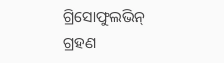ଗ୍ରିସୋଫୁଲଭିନ୍ ଗ୍ରହଣ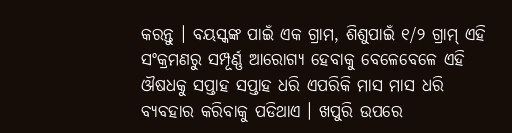କରନ୍ତୁ । ବୟସ୍କଙ୍କ ପାଇଁ ଏକ ଗ୍ରାମ, ଶିଶୁପାଇଁ ୧/୨ ଗ୍ରାମ୍ ଏହି ସଂକ୍ରମଣରୁ ସମ୍ପୂର୍ଣ୍ଣ ଆରୋଗ୍ୟ ହେବାକୁ ବେଳେବେଳେ ଏହି ଔଷଧକୁ ସପ୍ତାହ ସପ୍ତାହ ଧରି ଏପରିକି ମାସ ମାସ ଧରି ବ୍ୟବହାର କରିବାକୁ ପଡିଥାଏ । ଖପୁରି ଉପରେ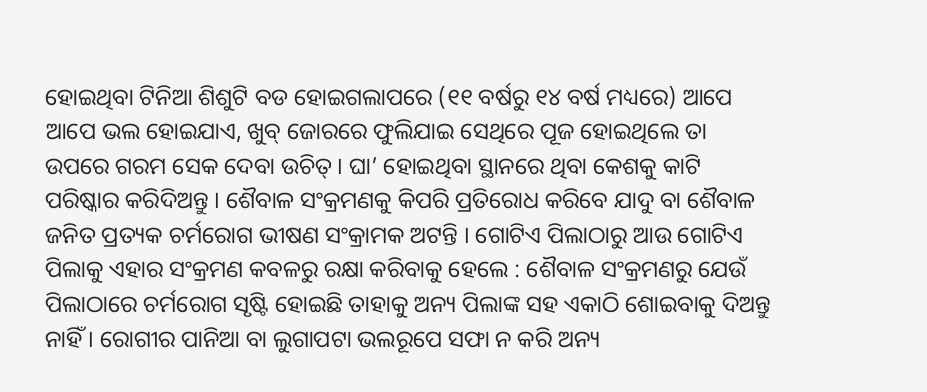ହୋଇଥିବା ଟିନିଆ ଶିଶୁଟି ବଡ ହୋଇଗଲାପରେ (୧୧ ବର୍ଷରୁ ୧୪ ବର୍ଷ ମଧ୍ୟରେ) ଆପେ ଆପେ ଭଲ ହୋଇଯାଏ, ଖୁବ୍ ଜୋରରେ ଫୁଲିଯାଇ ସେଥିରେ ପୂଜ ହୋଇଥିଲେ ତା ଉପରେ ଗରମ ସେକ ଦେବା ଉଚିତ୍ । ଘା’ ହୋଇଥିବା ସ୍ଥାନରେ ଥିବା କେଶକୁ କାଟି ପରିଷ୍କାର କରିଦିଅନ୍ତୁ । ଶୈବାଳ ସଂକ୍ରମଣକୁ କିପରି ପ୍ରତିରୋଧ କରିବେ ଯାଦୁ ବା ଶୈବାଳ ଜନିତ ପ୍ରତ୍ୟକ ଚର୍ମରୋଗ ଭୀଷଣ ସଂକ୍ରାମକ ଅଟନ୍ତି । ଗୋଟିଏ ପିଲାଠାରୁ ଆଉ ଗୋଟିଏ ପିଲାକୁ ଏହାର ସଂକ୍ରମଣ କବଳରୁ ରକ୍ଷା କରିବାକୁ ହେଲେ : ଶୈବାଳ ସଂକ୍ରମଣରୁ ଯେଉଁ ପିଲାଠାରେ ଚର୍ମରୋଗ ସୃଷ୍ଟି ହୋଇଛି ତାହାକୁ ଅନ୍ୟ ପିଲାଙ୍କ ସହ ଏକାଠି ଶୋଇବାକୁ ଦିଅନ୍ତୁ ନାହିଁ । ରୋଗୀର ପାନିଆ ବା ଲୁଗାପଟା ଭଲରୂପେ ସଫା ନ କରି ଅନ୍ୟ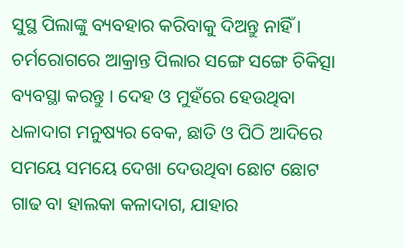ସୁସ୍ଥ ପିଲାଙ୍କୁ ବ୍ୟବହାର କରିବାକୁ ଦିଅନ୍ତୁ ନାହିଁ । ଚର୍ମରୋଗରେ ଆକ୍ରାନ୍ତ ପିଲାର ସଙ୍ଗେ ସଙ୍ଗେ ଚିକିତ୍ସା ବ୍ୟବସ୍ଥା କରନ୍ତୁ । ଦେହ ଓ ମୁହଁରେ ହେଉଥିବା ଧଳାଦାଗ ମନୁଷ୍ୟର ବେକ, ଛାତି ଓ ପିଠି ଆଦିରେ ସମୟେ ସମୟେ ଦେଖା ଦେଉଥିବା ଛୋଟ ଛୋଟ ଗାଢ ବା ହାଲକା କଳାଦାଗ, ଯାହାର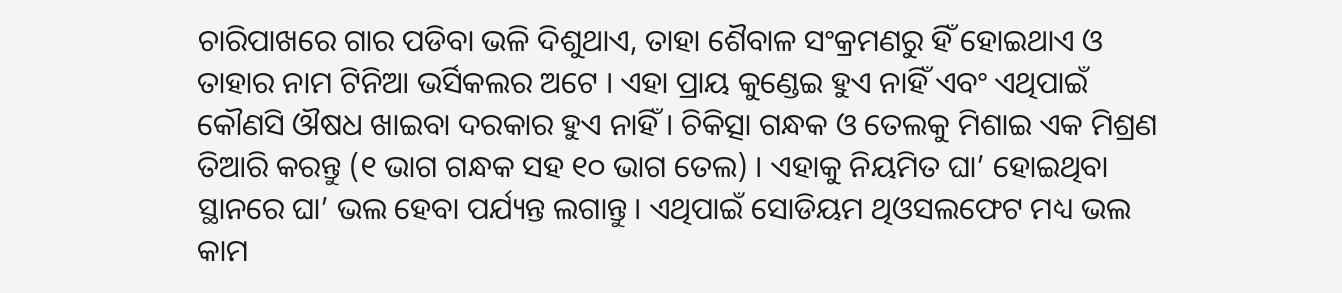ଚାରିପାଖରେ ଗାର ପଡିବା ଭଳି ଦିଶୁଥାଏ, ତାହା ଶୈବାଳ ସଂକ୍ରମଣରୁ ହିଁ ହୋଇଥାଏ ଓ ତାହାର ନାମ ଟିନିଆ ଭର୍ସିକଲର ଅଟେ । ଏହା ପ୍ରାୟ କୁଣ୍ଡେଇ ହୁଏ ନାହିଁ ଏବଂ ଏଥିପାଇଁ କୌଣସି ଔଷଧ ଖାଇବା ଦରକାର ହୁଏ ନାହିଁ । ଚିକିତ୍ସା ଗନ୍ଧକ ଓ ତେଲକୁ ମିଶାଇ ଏକ ମିଶ୍ରଣ ତିଆରି କରନ୍ତୁ (୧ ଭାଗ ଗନ୍ଧକ ସହ ୧୦ ଭାଗ ତେଲ) । ଏହାକୁ ନିୟମିତ ଘା’ ହୋଇଥିବା ସ୍ଥାନରେ ଘା’ ଭଲ ହେବା ପର୍ଯ୍ୟନ୍ତ ଲଗାନ୍ତୁ । ଏଥିପାଇଁ ସୋଡିୟମ ଥିଓସଲଫେଟ ମଧ୍ୟ ଭଲ କାମ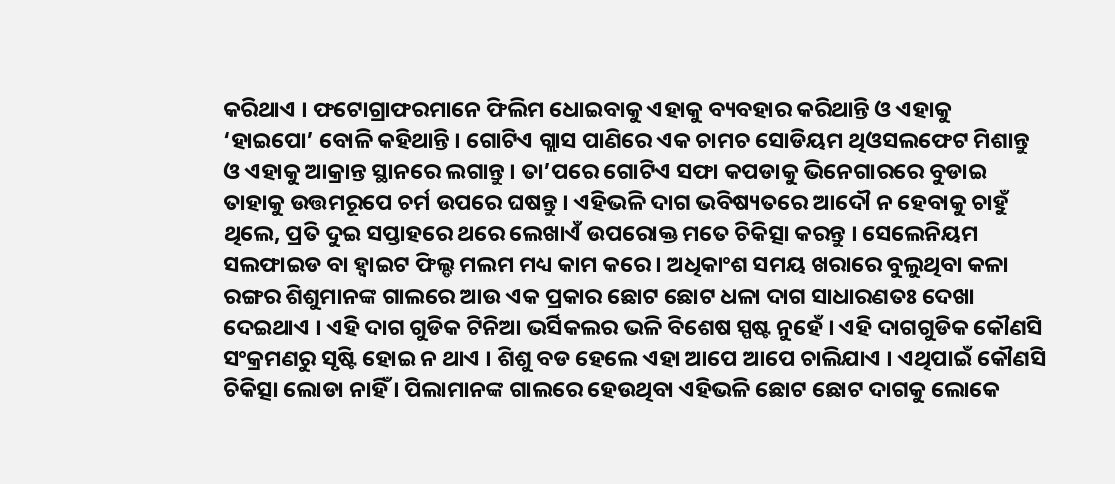କରିଥାଏ । ଫଟୋଗ୍ରାଫରମାନେ ଫିଲିମ ଧୋଇବାକୁ ଏହାକୁ ବ୍ୟବହାର କରିଥାନ୍ତି ଓ ଏହାକୁ ‘ହାଇପୋ’ ବୋଳି କହିଥାନ୍ତି । ଗୋଟିଏ ଗ୍ଲାସ ପାଣିରେ ଏକ ଚାମଚ ସୋଡିୟମ ଥିଓସଲଫେଟ ମିଶାନ୍ତୁ ଓ ଏହାକୁ ଆକ୍ରାନ୍ତ ସ୍ଥାନରେ ଲଗାନ୍ତୁ । ତା’ପରେ ଗୋଟିଏ ସଫା କପଡାକୁ ଭିନେଗାରରେ ବୁଡାଇ ତାହାକୁ ଉତ୍ତମରୂପେ ଚର୍ମ ଉପରେ ଘଷନ୍ତୁ । ଏହିଭଳି ଦାଗ ଭବିଷ୍ୟତରେ ଆଦୌ ନ ହେବାକୁ ଚାହୁଁ ଥିଲେ, ପ୍ରତି ଦୁଇ ସପ୍ତାହରେ ଥରେ ଲେଖାଏଁ ଉପରୋକ୍ତ ମତେ ଚିକିତ୍ସା କରନ୍ତୁ । ସେଲେନିୟମ ସଲଫାଇଡ ବା ହ୍ଵାଇଟ ଫିଲ୍ଡ ମଲମ ମଧ୍ୟ କାମ କରେ । ଅଧିକାଂଶ ସମୟ ଖରାରେ ବୁଲୁଥିବା କଳା ରଙ୍ଗର ଶିଶୁମାନଙ୍କ ଗାଲରେ ଆଉ ଏକ ପ୍ରକାର ଛୋଟ ଛୋଟ ଧଳା ଦାଗ ସାଧାରଣତଃ ଦେଖା ଦେଇଥାଏ । ଏହି ଦାଗ ଗୁଡିକ ଟିନିଆ ଭର୍ସିକଲର ଭଳି ବିଶେଷ ସ୍ପଷ୍ଟ ନୁହେଁ । ଏହି ଦାଗଗୁଡିକ କୌଣସି ସଂକ୍ରମଣରୁ ସୃଷ୍ଟି ହୋଇ ନ ଥାଏ । ଶିଶୁ ବଡ ହେଲେ ଏହା ଆପେ ଆପେ ଚାଲିଯାଏ । ଏଥିପାଇଁ କୌଣସି ଚିକିତ୍ସା ଲୋଡା ନାହିଁ । ପିଲାମାନଙ୍କ ଗାଲରେ ହେଉଥିବା ଏହିଭଳି ଛୋଟ ଛୋଟ ଦାଗକୁ ଲୋକେ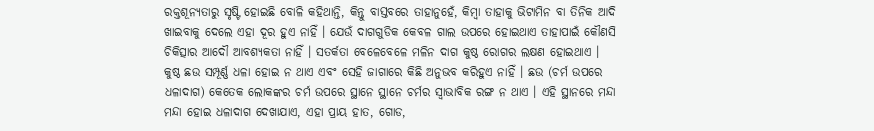ରକ୍ତଶୂନ୍ୟତାରୁ ସୃଷ୍ଟି ହୋଇଛି ବୋଳି କହିଥାନ୍ତି, କିନ୍ତୁ ବାସ୍ତବରେ ତାହାନୁହେଁ, କିମ୍ବା ତାହାକୁ ଭିଟାମିନ ବା ତିନିକ ଆଦି ଖାଇବାକୁ ଦେଲେ ଏହା ଦୂର ହୁଏ ନାହିଁ । ଯେଉଁ ଦାଗଗୁଡିକ କେବଳ ଗାଲ ଉପରେ ହୋଇଥାଏ ତାହାପାଇଁ କୌଣସି ଚିକିତ୍ସାର ଆଦୌ ଆବଶ୍ୟକତା ନାହିଁ । ସତର୍କତା ବେଳେବେଳେ ମଳିନ ଦାଗ କୁଷ୍ଠ ରୋଗର ଲକ୍ଷଣ ହୋଇଥାଏ । କୁଷ୍ଠ ଛଉ ସମ୍ପୂର୍ଣ୍ଣ ଧଳା ହୋଇ ନ ଥାଏ ଏବଂ ସେହି ଜାଗାରେ କିଛି ଅନୁଭବ କରିହୁଏ ନାହିଁ । ଛଉ (ଚର୍ମ ଉପରେ ଧଳାଦାଗ) କେତେକ ଲୋକଙ୍କର ଚର୍ମ ଉପରେ ସ୍ଥାନେ ସ୍ଥାନେ ଚର୍ମର ସ୍ଵାଭାବିକ ରଙ୍ଗ ନ ଥାଏ । ଏହି ସ୍ଥାନରେ ମନ୍ଦା ମନ୍ଦା ହୋଇ ଧଳାଦାଗ ଦେଖାଯାଏ, ଏହା ପ୍ରାୟ ହାତ, ଗୋଡ,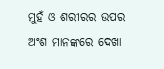ମୁହଁ ଓ ଶରୀରର ଉପର ଅଂଶ ମାନଙ୍କରେ ଦେଖା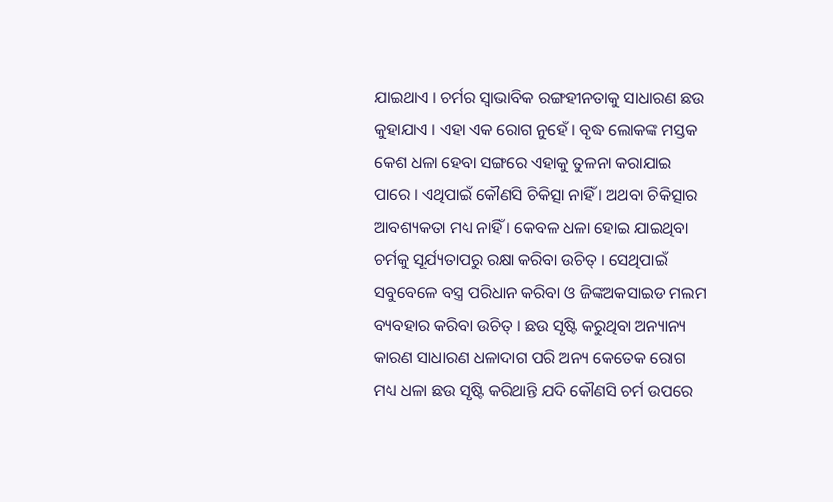ଯାଇଥାଏ । ଚର୍ମର ସ୍ଵାଭାବିକ ରଙ୍ଗହୀନତାକୁ ସାଧାରଣ ଛଉ କୁହାଯାଏ । ଏହା ଏକ ରୋଗ ନୁହେଁ । ବୃଦ୍ଧ ଲୋକଙ୍କ ମସ୍ତକ କେଶ ଧଳା ହେବା ସଙ୍ଗରେ ଏହାକୁ ତୁଳନା କରାଯାଇ ପାରେ । ଏଥିପାଇଁ କୌଣସି ଚିକିତ୍ସା ନାହିଁ । ଅଥବା ଚିକିତ୍ସାର ଆବଶ୍ୟକତା ମଧ୍ୟ ନାହିଁ । କେବଳ ଧଳା ହୋଇ ଯାଇଥିବା ଚର୍ମକୁ ସୂର୍ଯ୍ୟତାପରୁ ରକ୍ଷା କରିବା ଉଚିତ୍ । ସେଥିପାଇଁ ସବୁବେଳେ ବସ୍ତ୍ର ପରିଧାନ କରିବା ଓ ଜିଙ୍କଅକସାଇଡ ମଲମ ବ୍ୟବହାର କରିବା ଉଚିତ୍ । ଛଉ ସୃଷ୍ଟି କରୁଥିବା ଅନ୍ୟାନ୍ୟ କାରଣ ସାଧାରଣ ଧଳାଦାଗ ପରି ଅନ୍ୟ କେତେକ ରୋଗ ମଧ୍ୟ ଧଳା ଛଉ ସୃଷ୍ଟି କରିଥାନ୍ତି ଯଦି କୌଣସି ଚର୍ମ ଉପରେ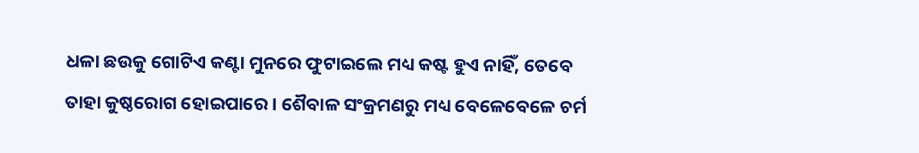ଧଳା ଛଉକୁ ଗୋଟିଏ କଣ୍ଟା ମୁନରେ ଫୁଟାଇଲେ ମଧ୍ୟ କଷ୍ଟ ହୁଏ ନାହିଁ, ତେବେ ତାହା କୁଷ୍ଠରୋଗ ହୋଇପାରେ । ଶୈବାଳ ସଂକ୍ରମଣରୁ ମଧ୍ୟ ବେଳେବେଳେ ଚର୍ମ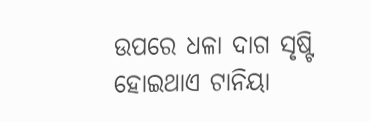ଉପରେ ଧଳା ଦାଗ ସୃଷ୍ଟି ହୋଇଥାଏ ଟାନିୟା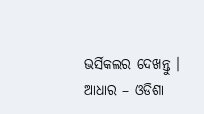ଭର୍ସିକଲର ଦେଖନ୍ତୁ । ଆଧାର – ଓଡିଶା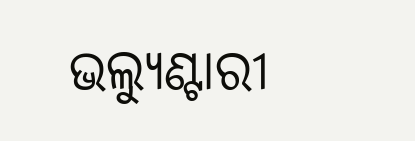ଭଲ୍ୟୁଣ୍ଟାରୀ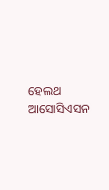ହେଲଥ ଆସୋସିଏସନ